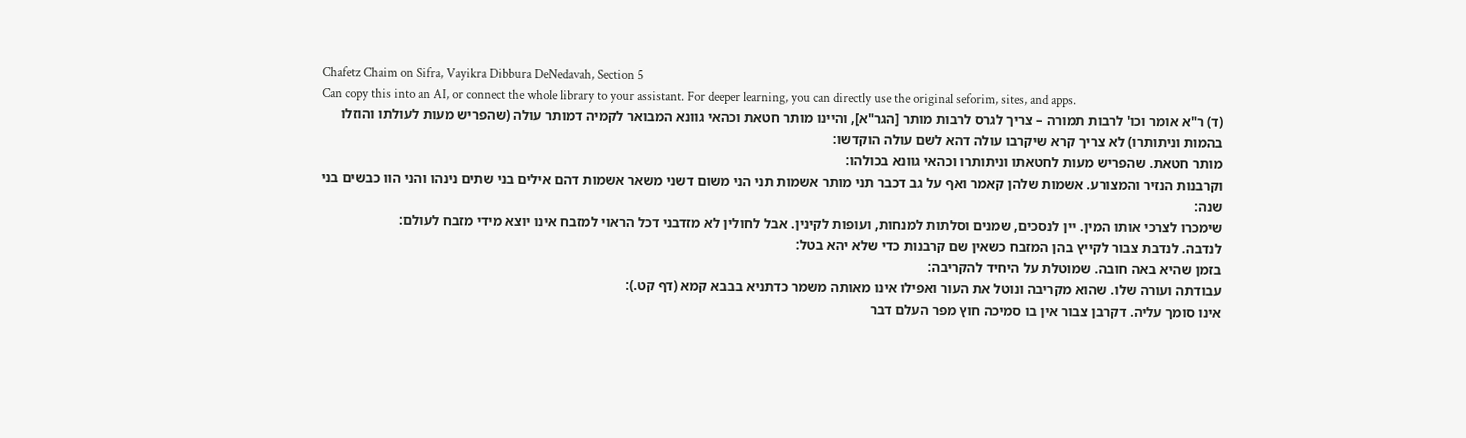Chafetz Chaim on Sifra, Vayikra Dibbura DeNedavah, Section 5
Can copy this into an AI, or connect the whole library to your assistant. For deeper learning, you can directly use the original seforim, sites, and apps.
(ד) ר"א אומר וכו' לרבות תמורה – צריך לגרס לרבות מותר [הגר"א], והיינו מותר חטאת וכהאי גוונא המבואר לקמיה דמותר עולה (שהפריש מעות לעולתו והוזלו בהמות וניתותרו) לא צריך קרא שיקרבו עולה דהא לשם עולה הוקדשו:
מותר חטאת. שהפריש מעות לחטאתו וניתותרו וכהאי גוונא בכולהו:
וקרבנות הנזיר והמצורע. אשמות שלהן קאמר ואף על גב דכבר תני מותר אשמות תני הני משום דשני משאר אשמות דהם אילים בני שתים נינהו והני הוו כבשים בני שנה:
שימכרו לצרכי אותו המין. יין לנסכים, שמנים וסלתות למנחות, ועופות לקינין. אבל לחולין לא מזדבני דכל הראוי למזבח אינו יוצא מידי מזבח לעולם:
לנדבה. לנדבת צבור לקייץ בהן המזבח כשאין שם קרבנות כדי שלא יהא בטל:
בזמן שהיא באה חובה. שמוטלת על היחיד להקריבה:
עבודתה ועורה שלו. שהוא מקריבה ונוטל את העור ואפילו אינו מאותה משמר כדתניא בבבא קמא (דף קט.):
אינו סומך עליה. דקרבן צבור אין בו סמיכה חוץ מפר העלם דבר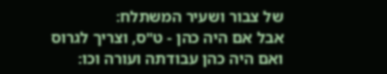של צבור ושעיר המשתלח:
אבל אם היה כהן - ט"ס, וצריך לגרוס ואם היה כהן עבודתה ועורה וכו: